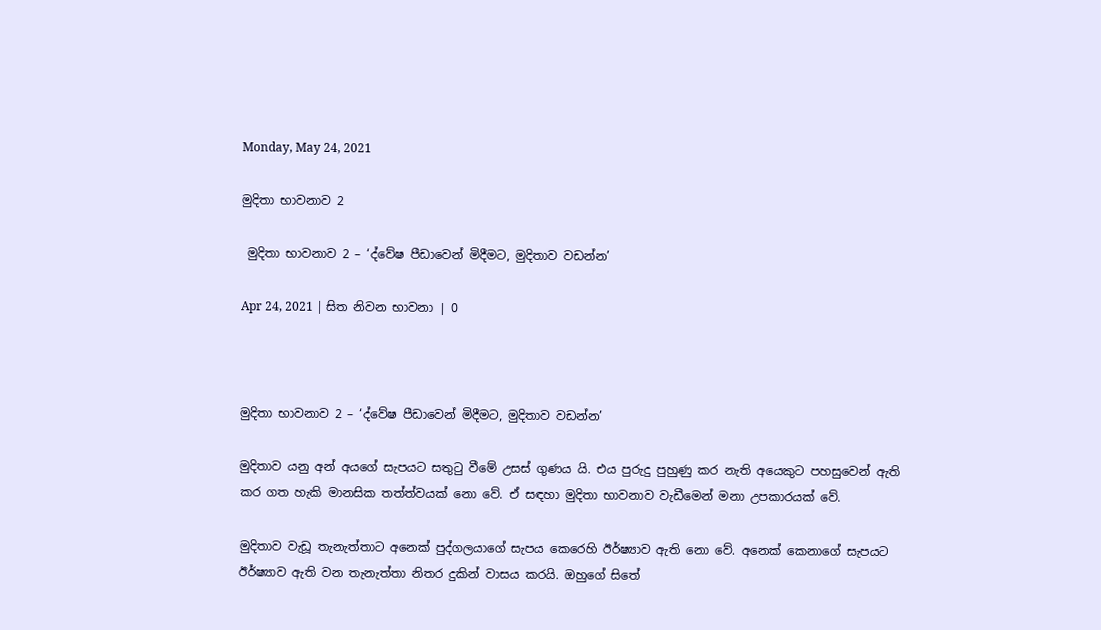Monday, May 24, 2021

මුදිතා භාවනාව 2

 මුදිතා භාවනාව 2 – ‘ද්වේෂ පීඩාවෙන් මිදීමට, මුදිතාව වඩන්න’

Apr 24, 2021 | සිත නිවන භාවනා | 0



මුදිතා භාවනාව 2 – ‘ද්වේෂ පීඩාවෙන් මිදීමට, මුදිතාව වඩන්න’

මුදිතාව යනු අන් අයගේ සැපයට සතුටු වීමේ උසස් ගුණය යි. එය පුරුදු පුහුණු කර නැති අයෙකුට පහසුවෙන් ඇති කර ගත හැකි මානසික තත්ත්වයක් නො වේ. ඒ සඳහා මුදිතා භාවනාව වැඩීමෙන් මනා උපකාරයක් වේ.

මුදිතාව වැඩූ තැනැත්තාට අනෙක් පුද්ගලයාගේ සැපය කෙරෙහි ඊර්ෂ්‍යාව ඇති නො වේ. අනෙක් කෙනාගේ සැපයට ඊර්ෂ්‍යාව ඇති වන තැනැත්තා නිතර දුකින් වාසය කරයි. ඔහුගේ සිතේ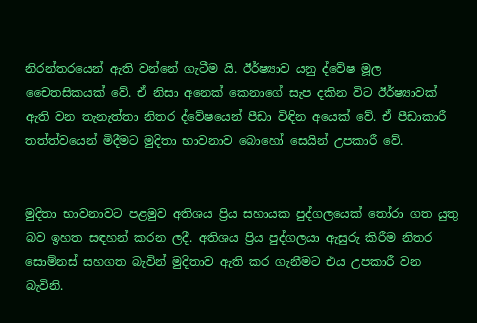නිරන්තරයෙන් ඇති වන්නේ ගැටීම යි. ඊර්ෂ්‍යාව යනු ද්වේෂ මූල චෛතසිකයක් වේ. ඒ නිසා අනෙක් කෙනාගේ සැප දකින විට ඊර්ෂ්‍යාවක් ඇති වන තැනැත්තා නිතර ද්වේෂයෙන් පීඩා විඳින අයෙක් වේ. ඒ පීඩාකාරී තත්ත්වයෙන් මිදීමට මුදිතා භාවනාව බොහෝ සෙයින් උපකාරී වේ.


මුදිතා භාවනාවට පළමුව අතිශය ප්‍රිය සහායක පුද්ගලයෙක් තෝරා ගත යුතු බව ඉහත සඳහන් කරන ලදී. අතිශය ප්‍රිය පුද්ගලයා ඇසුරු කිරීම නිතර සොම්නස් සහගත බැවින් මුදිතාව ඇති කර ගැනීමට එය උපකාරී වන බැවිනි.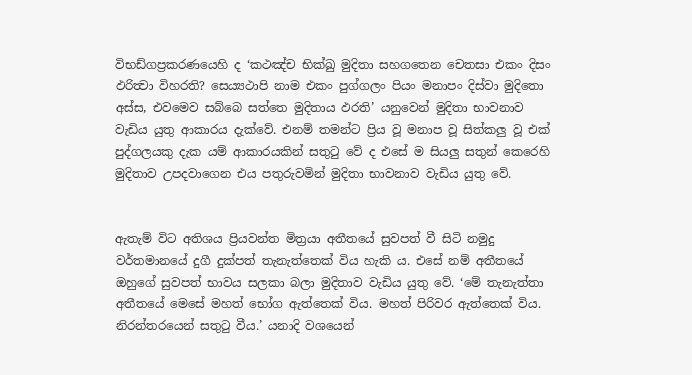විභඩ්ගප්‍රකරණයෙහි ද ‘කථඤ්ච භික්‍ඛු මුදිතා සහගතෙන චෙතසා එකං දිසං ඵරිත්‍වා විහරති? සෙය්‍යථාපි නාම එකං පුග්ගලං පියං මනාපං දිස්වා මුදිතො අස්ස, එවමෙව සබ්බෙ සත්තෙ මුදිතාය ඵරති’ යනුවෙන් මුදිතා භාවනාව වැඩිය යුතු ආකාරය දැක්වේ. එනම් තමන්ට ප්‍රිය වූ මනාප වූ සිත්කලු වූ එක් පුද්ගලයකු දැක යම් ආකාරයකින් සතුටු වේ ද එසේ ම සියලු සතුන් කෙරෙහි මුදිතාව උපදවාගෙන එය පතුරුවමින් මුදිතා භාවනාව වැඩිය යුතු වේ.


ඇතැම් විට අතිශය ප්‍රියවන්ත මිත්‍රයා අතීතයේ සුවපත් වී සිටි නමුදු වර්තමානයේ දුගී දුක්පත් තැනැත්තෙක් විය හැකි ය. එසේ නම් අතීතයේ ඔහුගේ සුවපත් භාවය සලකා බලා මුදිතාව වැඩිය යුතු වේ. ‘මේ තැනැත්තා අතීතයේ මෙසේ මහත් භෝග ඇත්තෙක් විය. මහත් පිරිවර ඇත්තෙක් විය. නිරන්තරයෙන් සතුටු වීය.’ යනාදි වශයෙන්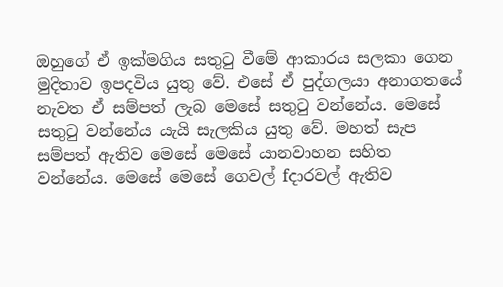ඔහුගේ ඒ ඉක්මගිය සතුටු වීමේ ආකාරය සලකා ගෙන මුදිතාව ඉපදවිය යුතු වේ. එසේ ඒ පුද්ගලයා අනාගතයේ නැවත ඒ සම්පත් ලැබ මෙසේ සතුටු වන්නේය. මෙසේ සතුටු වන්නේය යැයි සැලකිය යුතු වේ. මහත් සැප සම්පත් ඇතිව මෙසේ මෙසේ යානවාහන සහිත වන්නේය. මෙසේ මෙසේ ගෙවල් fදාරවල් ඇතිව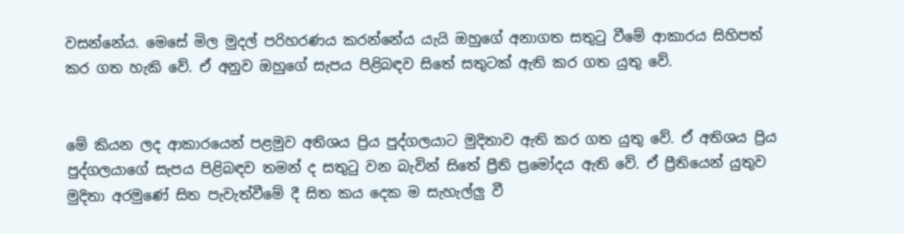වසන්නේය. මෙසේ මිල මුදල් පරිහරණය කරන්නේය යැයි ඔහුගේ අනාගත සතුටු වීමේ ආකාරය සිහිපත් කර ගත හැකි වේ. ඒ අනුව ඔහුගේ සැපය පිළිබඳව සිතේ සතුටක් ඇති කර ගත යුතු වේ.


මේ කියන ලද ආකාරයෙන් පළමුව අතිශය ප්‍රිය පුද්ගලයාට මුදිතාව ඇති කර ගත යුතු වේ. ඒ අතිශය ප්‍රිය පුද්ගලයාගේ සැපය පිළිබඳව තමන් ද සතුටු වන බැවින් සිතේ ප්‍රීති ප්‍රමෝදය ඇති වේ. ඒ ප්‍රීතියෙන් යුතුව මුදිතා අරමුණේ සිත පැවැත්වීමේ දී සිත කය දෙක ම සැහැල්ලු වී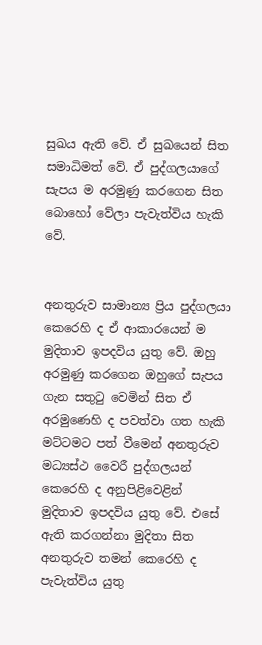සුඛය ඇති වේ. ඒ සුඛයෙන් සිත සමාධිමත් වේ. ඒ පුද්ගලයාගේ සැපය ම අරමුණු කරගෙන සිත බොහෝ වේලා පැවැත්විය හැකි වේ.


අනතුරුව සාමාන්‍ය ප්‍රිය පුද්ගලයා කෙරෙහි ද ඒ ආකාරයෙන් ම මුදිතාව ඉපදවිය යුතු වේ. ඔහු අරමුණු කරගෙන ඔහුගේ සැපය ගැන සතුටු වෙමින් සිත ඒ අරමුණෙහි ද පවත්වා ගත හැකි මට්ටමට පත් වීමෙන් අනතුරුව මධ්‍යස්ථ වෛරී පුද්ගලයන් කෙරෙහි ද අනුපිළිවෙළින් මුදිතාව ඉපදවිය යුතු වේ. එසේ ඇති කරගන්නා මුදිතා සිත අනතුරුව තමන් කෙරෙහි ද පැවැත්විය යුතු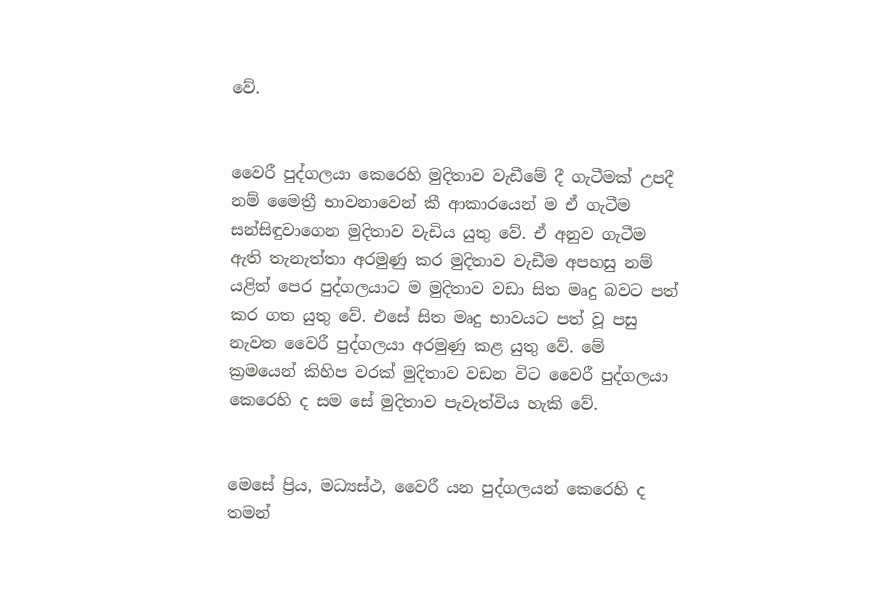වේ.


වෛරී පුද්ගලයා කෙරෙහි මුදිතාව වැඩීමේ දී ගැටීමක් උපදී නම් මෛත්‍රී භාවනාවෙන් කී ආකාරයෙන් ම ඒ ගැටීම සන්සිඳුවාගෙන මුදිතාව වැඩිය යුතු වේ. ඒ අනුව ගැටීම ඇති තැනැත්තා අරමුණු කර මුදිතාව වැඩීම අපහසු නම් යළිත් පෙර පුද්ගලයාට ම මුදිතාව වඩා සිත මෘදු බවට පත් කර ගත යුතු වේ. එසේ සිත මෘදු භාවයට පත් වූ පසු නැවත වෛරී පුද්ගලයා අරමුණු කළ යුතු වේ. මේ ක්‍රමයෙන් කිහිප වරක් මුදිතාව වඩන විට වෛරී පුද්ගලයා කෙරෙහි ද සම සේ මුදිතාව පැවැත්විය හැකි වේ.


මෙසේ ප්‍රිය, මධ්‍යස්ථ, වෛරී යන පුද්ගලයන් කෙරෙහි ද තමන්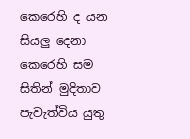කෙරෙහි ද යන සියලු දෙනා කෙරෙහි සම සිතින් මුදිතාව පැවැත්විය යුතු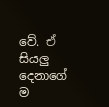වේ. ඒ සියලු දෙනාගේ ම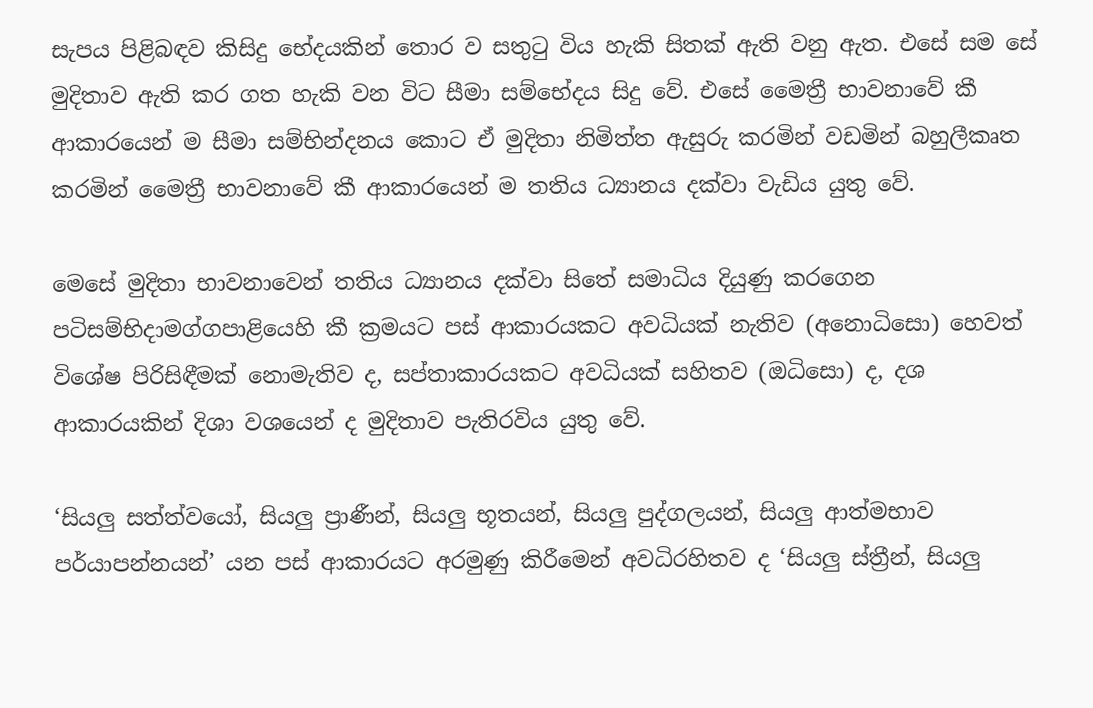සැපය පිළිබඳව කිසිදු භේදයකින් තොර ව සතුටු විය හැකි සිතක් ඇති වනු ඇත. එසේ සම සේ මුදිතාව ඇති කර ගත හැකි වන විට සීමා සම්භේදය සිදු වේ. එසේ මෛත්‍රී භාවනාවේ කී ආකාරයෙන් ම සීමා සම්භින්දනය කොට ඒ මුදිතා නිමිත්ත ඇසුරු කරමින් වඩමින් බහුලීකෘත කරමින් මෛත්‍රී භාවනාවේ කී ආකාරයෙන් ම තතිය ධ්‍යානය දක්වා වැඩිය යුතු වේ.

මෙසේ මුදිතා භාවනාවෙන් තතිය ධ්‍යානය දක්වා සිතේ සමාධිය දියුණු කරගෙන පටිසම්භිදාමග්ගපාළියෙහි කී ක්‍රමයට පස් ආකාරයකට අවධියක් නැතිව (අනොධිසො) හෙවත් විශේෂ පිරිසිඳීමක් නොමැතිව ද, සප්තාකාරයකට අවධියක් සහිතව (ඔධිසො) ද, දශ ආකාරයකින් දිශා වශයෙන් ද මුදිතාව පැතිරවිය යුතු වේ.

‘සියලු සත්ත්වයෝ, සියලු ප්‍රාණීන්, සියලු භූතයන්, සියලු පුද්ගලයන්, සියලු ආත්මභාව පර්යාපන්නයන්’ යන පස් ආකාරයට අරමුණු කිරීමෙන් අවධිරහිතව ද ‘සියලු ස්ත්‍රීන්, සියලු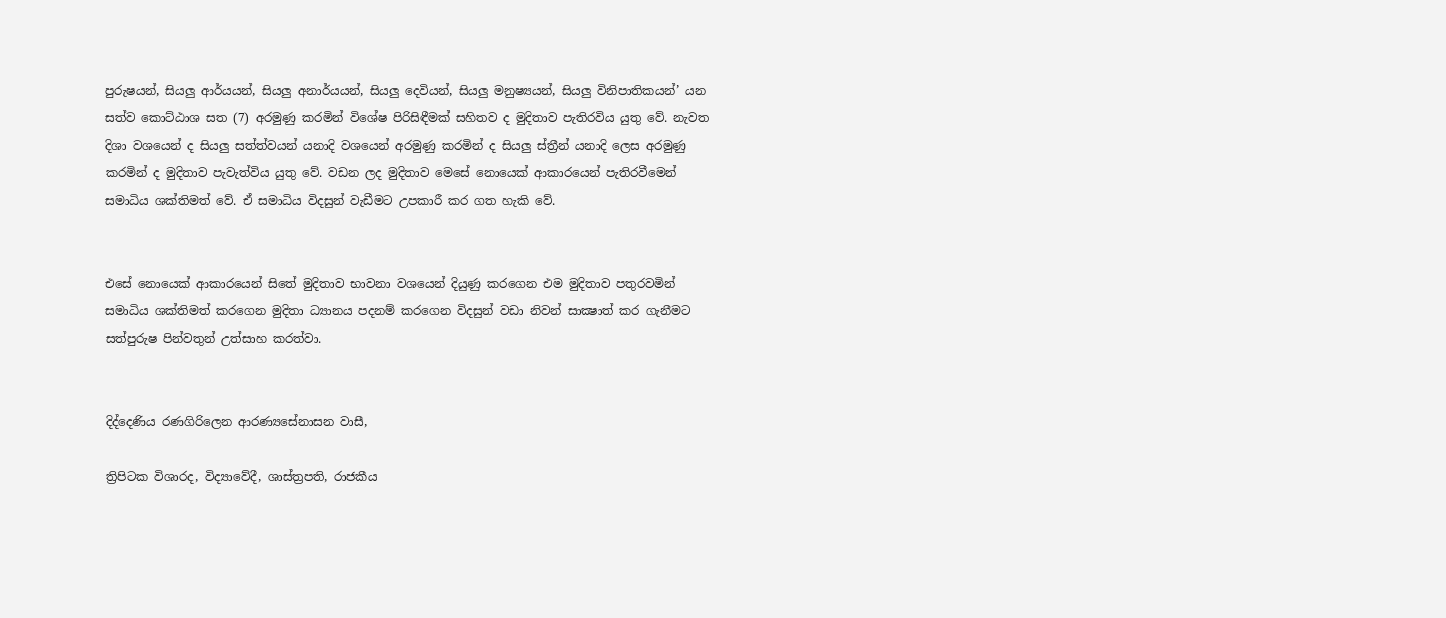පුරුෂයන්, සියලු ආර්යයන්, සියලු අනාර්යයන්, සියලු දෙවියන්, සියලු මනුෂ්‍යයන්, සියලු විනිපාතිකයන්’ යන සත්ව කොට්ඨාශ සත (7) අරමුණු කරමින් විශේෂ පිරිසිඳීමක් සහිතව ද මුදිතාව පැතිරවිය යුතු වේ. නැවත දිශා වශයෙන් ද සියලු සත්ත්වයන් යනාදි වශයෙන් අරමුණු කරමින් ද සියලු ස්ත්‍රීන් යනාදි ලෙස අරමුණු කරමින් ද මුදිතාව පැවැත්විය යුතු වේ. වඩන ලද මුදිතාව මෙසේ නොයෙක් ආකාරයෙන් පැතිරවීමෙන් සමාධිය ශක්තිමත් වේ. ඒ සමාධිය විදසුන් වැඩීමට උපකාරී කර ගත හැකි වේ.


එසේ නොයෙක් ආකාරයෙන් සිතේ මුදිතාව භාවනා වශයෙන් දියුණු කරගෙන එම මුදිතාව පතුරවමින් සමාධිය ශක්තිමත් කරගෙන මුදිතා ධ්‍යානය පදනම් කරගෙන විදසුන් වඩා නිවන් සාක්‍ෂාත් කර ගැනීමට සත්පුරුෂ පින්වතුන් උත්සාහ කරත්වා.


දිද්දෙණිය රණගිරිලෙන ආරණ්‍යසේනාසන වාසී,

ත්‍රිපිටක විශාරද, විද්‍යාවේදී, ශාස්ත්‍රපති, රාජකීය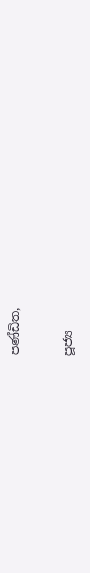පණ්ඩිත,

පූජ්‍ය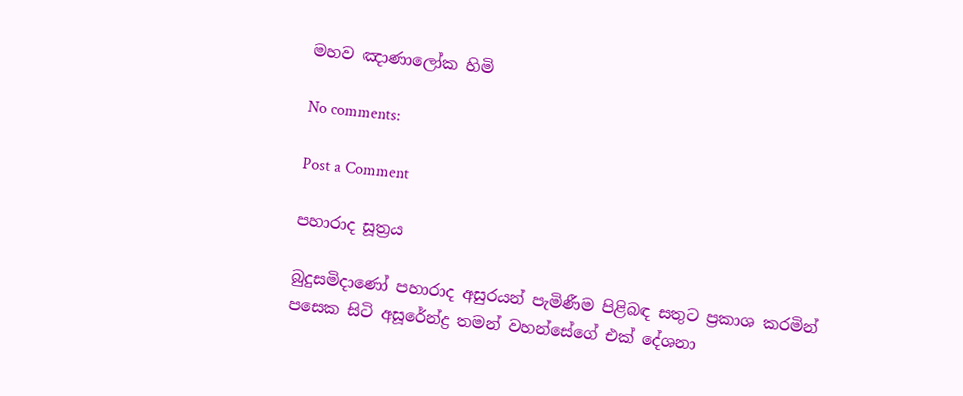මහව ඤාණාලෝක හිමි

No comments:

Post a Comment

පහාරාද සූත්‍රය

බුදුසමිදාණෝ පහාරාද අසුරයන් පැමිණීම පිළිබඳ සතුට ප්‍රකාශ කරමින් පසෙක සිටි අසූරේන්ද්‍ර තමන් වහන්සේගේ එක් දේශනා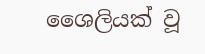ශෛලියක් වූ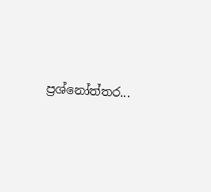ප්‍රශ්නෝත්තර...